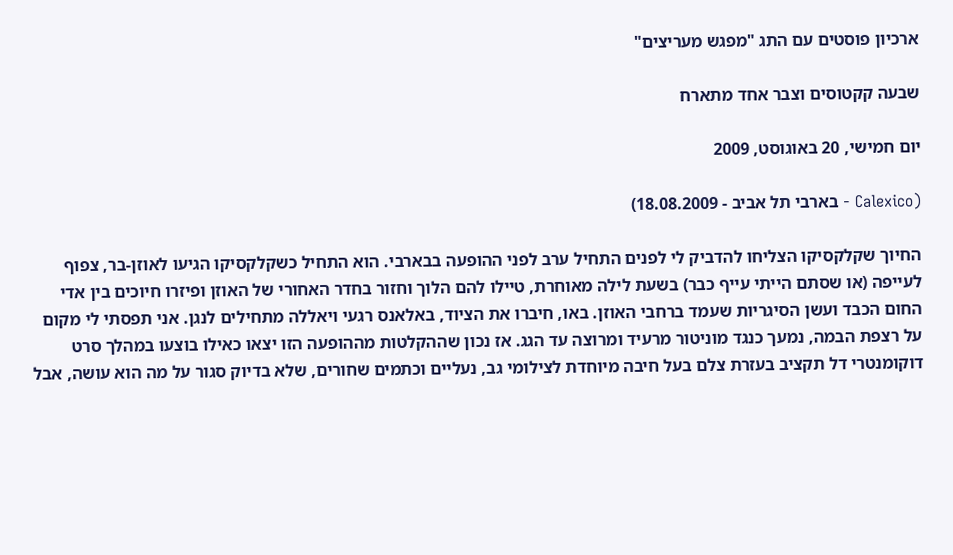ארכיון פוסטים עם התג "מפגש מעריצים"

שבעה קקטוסים וצבר אחד מתארח

יום חמישי, 20 באוגוסט, 2009

(Calexico - בארבי תל אביב - 18.08.2009)

החיוך שקלקסיקו הצליחו להדביק לי לפנים התחיל ערב לפני ההופעה בבארבי. הוא התחיל כשקלקסיקו הגיעו לאוזן-בר, צפוף לעייפה (או שסתם הייתי עייף כבר) בשעת לילה מאוחרת, טיילו להם הלוך וחזור בחדר האחורי של האוזן ופיזרו חיוכים בין אדי החום הכבד ועשן הסיגריות שעמד ברחבי האוזן. באו, חיברו את הציוד, באלאנס רגעי ויאללה מתחילים לנגן. אני תפסתי לי מקום על רצפת הבמה, נמעך כנגד מוניטור מרעיד ומרוצה עד הגג. אז נכון שההקלטות מההופעה הזו יצאו כאילו בוצעו במהלך סרט דוקומנטרי דל תקציב בעזרת צלם בעל חיבה מיוחדת לצילומי גב, נעליים וכתמים שחורים, שלא בדיוק סגור על מה הוא עושה, אבל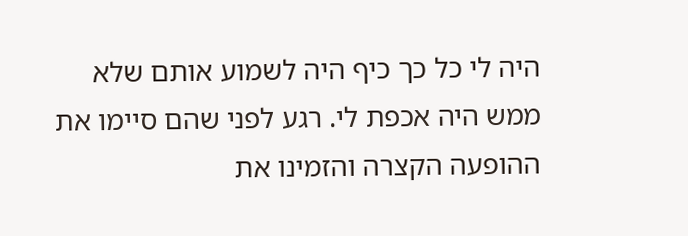היה לי כל כך כיף היה לשמוע אותם שלא ממש היה אכפת לי. רגע לפני שהם סיימו את ההופעה הקצרה והזמינו את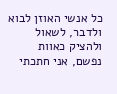כל אנשי האוזן לבוא ולדבר, לשאול ולהציק כאוות נפשם, אני חתכתי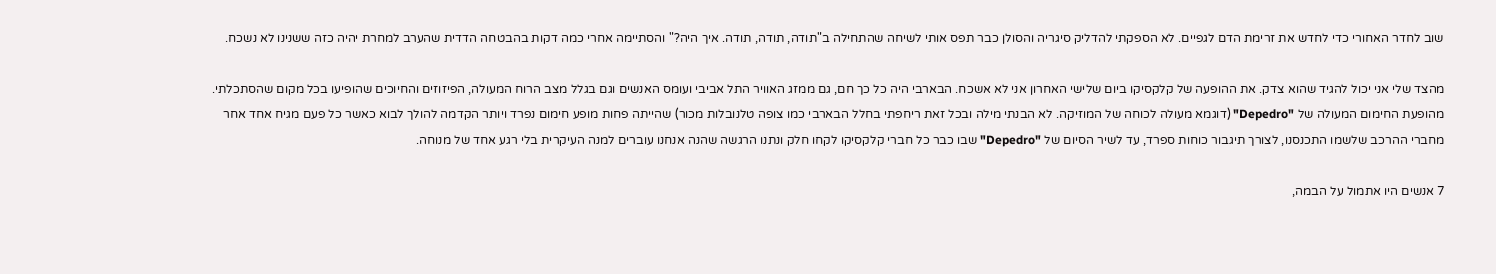שוב לחדר האחורי כדי לחדש את זרימת הדם לגפיים. לא הספקתי להדליק סיגריה והסולן כבר תפס אותי לשיחה שהתחילה ב"תודה, תודה, תודה. איך היה?" והסתיימה אחרי כמה דקות בהבטחה הדדית שהערב למחרת יהיה כזה ששנינו לא נשכח.

מהצד שלי אני יכול להגיד שהוא צדק. את ההופעה של קלקסיקו ביום שלישי האחרון אני לא אשכח. הבארבי היה כל כך חם, גם ממזג האוויר התל אביבי ועומס האנשים וגם בגלל מצב הרוח המעולה, הפיזוזים והחיוכים שהופיעו בכל מקום שהסתכלתי. מהופעת החימום המעולה של "Depedro" (דוגמא מעולה לכוחה של המוזיקה. לא הבנתי מילה ובכל זאת ריחפתי בחלל הבארבי כמו צופה טלנובלות מכור) שהייתה פחות מופע חימום נפרד ויותר הקדמה להולך לבוא כאשר כל פעם מגיח אחד אחר מחברי ההרכב שלשמו התכנסנו, לצורך תיגבור כוחות ספרד, עד לשיר הסיום של "Depedro" שבו כבר כל חברי קלקסיקו לקחו חלק ונתנו הרגשה שהנה אנחנו עוברים למנה העיקרית בלי רגע אחד של מנוחה.

7 אנשים היו אתמול על הבמה,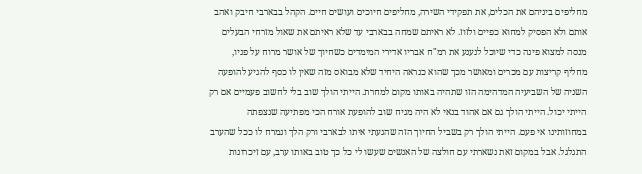מחליפים ביניהם את הכלים, את תפקידי השירה, מחליפים חיוכים ועושים חיים. הקהל בבארבי חיבק ואהב אותם ולא הפסיק למחוא כפיים ולזוז. לא ראיתם שמחה בבארבי עד שלא ראיתם את שאול מזרחי הבעלים מנסה למצוא פינה כדי שיוכל לנענע את רמ"ח אבריו אדירי המימדים כשחיוך של אושר מרוח על פניו, מחליף קריצות עם מכרים ומאושר מכך שהוא כנראה היחיד שלא מבואס מזה שאין לו כסף להגיע להופעה השניה של השביעיה המדהימה הזו שתהיה באותו מקום למחרת. הייתי הולך שוב בלי לחשוב פעמיים אם רק הייתי יכול. הייתי הולך גם אם אהוד בנאי לא היה מגיח שוב להופעת אורח הכי מפתיעה שנצפתה במחוזותינו אי פעם. הייתי הולך רק בשביל החיוך הזה שהגעתי איתו לבארבי ורק הלך ונמרח לו ככל שהערב התגלגל. אבל במקום זאת נשארתי עם חולצה של האנשים שעשו לי כל כך טוב באותו ערב, עם זיכרונות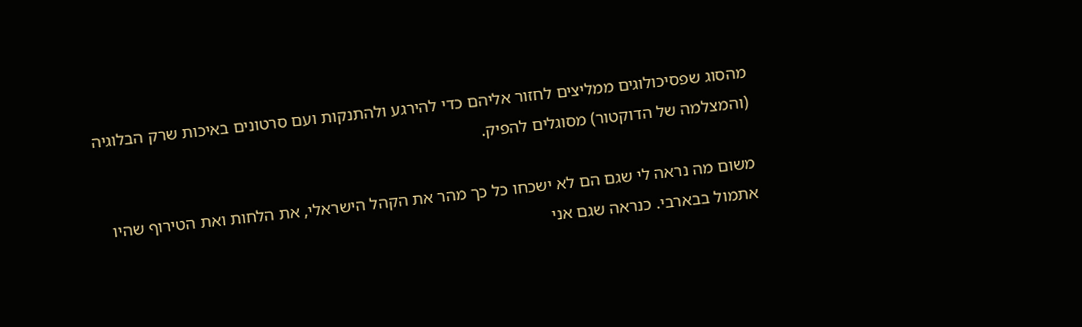מהסוג שפסיכולוגים ממליצים לחזור אליהם כדי להירגע ולהתנקות ועם סרטונים באיכות שרק הבלוגיה (והמצלמה של הדוקטור) מסוגלים להפיק.

משום מה נראה לי שגם הם לא ישכחו כל כך מהר את הקהל הישראלי, את הלחות ואת הטירוף שהיו אתמול בבארבי. כנראה שגם אני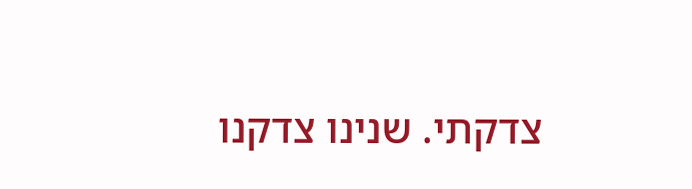צדקתי. שנינו צדקנו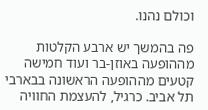וכולם נהנו.

פה בהמשך יש ארבע הקלטות מההופעה באוזן-בר ועוד חמישה קטעים מההופעה הראשונה בבארבי תל אביב. כרגיל, להעצמת החוויה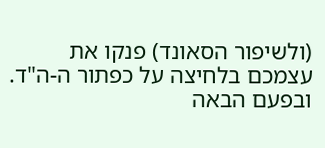(ולשיפור הסאונד) פנקו את עצמכם בלחיצה על כפתור ה-ה"ד. ובפעם הבאה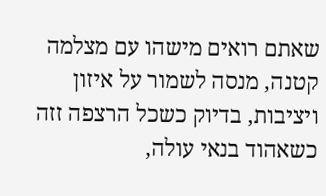שאתם רואים מישהו עם מצלמה קטנה, מנסה לשמור על איזון ויציבות, בדיוק כשכל הרצפה זזה כשאהוד בנאי עולה,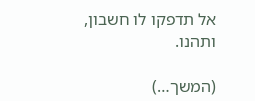אל תדפקו לו חשבון, ותהנו.

(המשך…)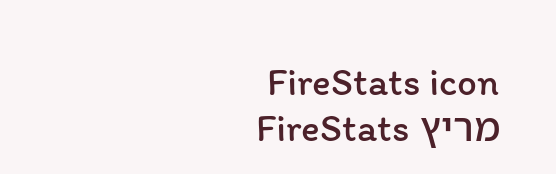FireStats icon מריץ FireStats